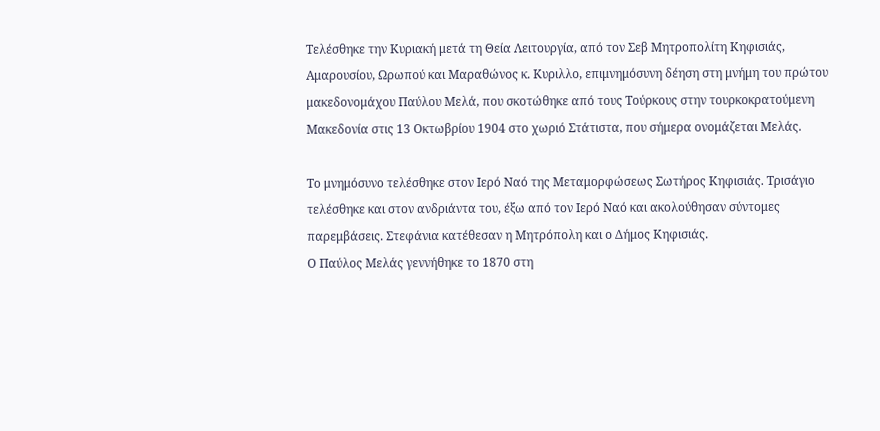Τελέσθηκε την Κυριακή μετά τη Θεία Λειτουργία, από τον Σεβ Μητροπολίτη Κηφισιάς, Αμαρουσίου, Ωρωπού και Μαραθώνος κ. Κυριλλο, επιμνημόσυνη δέηση στη μνήμη του πρώτου μακεδονομάχου Παύλου Μελά, που σκοτώθηκε από τους Τούρκους στην τουρκοκρατούμενη Μακεδονία στις 13 Οκτωβρίου 1904 στο χωριό Στάτιστα, που σήμερα ονομάζεται Μελάς.

Το μνημόσυνο τελέσθηκε στον Ιερό Ναό της Μεταμορφώσεως Σωτήρος Κηφισιάς. Τρισάγιο τελέσθηκε και στον ανδριάντα του, έξω από τον Ιερό Ναό και ακολούθησαν σύντομες παρεμβάσεις. Στεφάνια κατέθεσαν η Μητρόπολη και ο Δήμος Κηφισιάς.
Ο Παύλος Μελάς γεννήθηκε το 1870 στη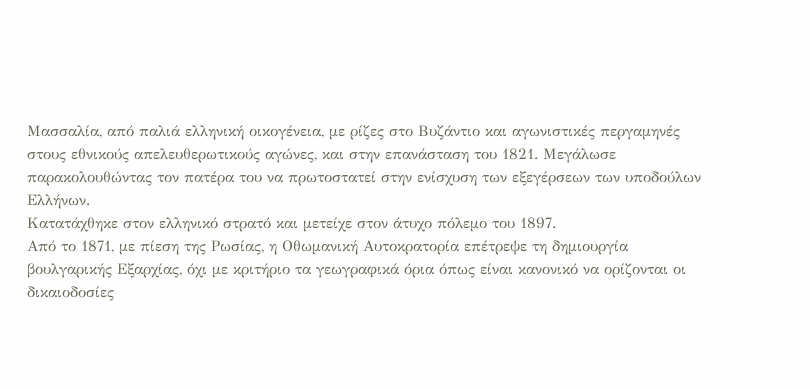Μασσαλία, από παλιά ελληνική οικογένεια, με ρίζες στο Βυζάντιο και αγωνιστικές περγαμηνές στους εθνικούς απελευθερωτικούς αγώνες, και στην επανάσταση του 1821. Μεγάλωσε παρακολουθώντας τον πατέρα του να πρωτοστατεί στην ενίσχυση των εξεγέρσεων των υποδούλων Ελλήνων.
Κατατάχθηκε στον ελληνικό στρατό και μετείχε στον άτυχο πόλεμο του 1897.
Από το 1871, με πίεση της Ρωσίας, η Οθωμανική Αυτοκρατορία επέτρεψε τη δημιουργία βουλγαρικής Εξαρχίας, όχι με κριτήριο τα γεωγραφικά όρια όπως είναι κανονικό να ορίζονται οι δικαιοδοσίες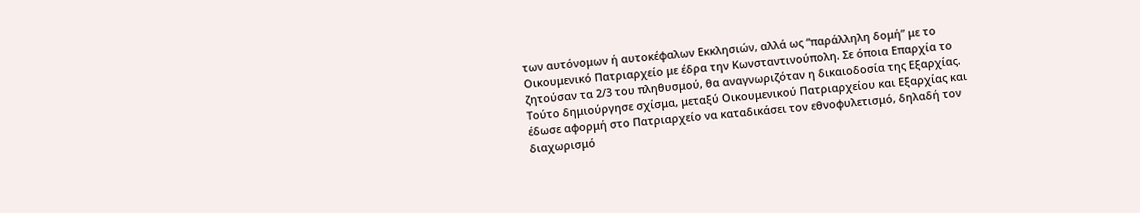των αυτόνομων ή αυτοκέφαλων Εκκλησιών, αλλά ως “παράλληλη δομή” με το Οικουμενικό Πατριαρχείο με έδρα την Κωνσταντινούπολη. Σε όποια Επαρχία το ζητούσαν τα 2/3 του πληθυσμού, θα αναγνωριζόταν η δικαιοδοσία της Εξαρχίας.
Τούτο δημιούργησε σχίσμα, μεταξύ Οικουμενικού Πατριαρχείου και Εξαρχίας και έδωσε αφορμή στο Πατριαρχείο να καταδικάσει τον εθνοφυλετισμό, δηλαδή τον διαχωρισμό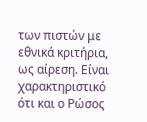των πιστών με εθνικά κριτήρια, ως αίρεση. Είναι χαρακτηριστικό ότι και ο Ρώσος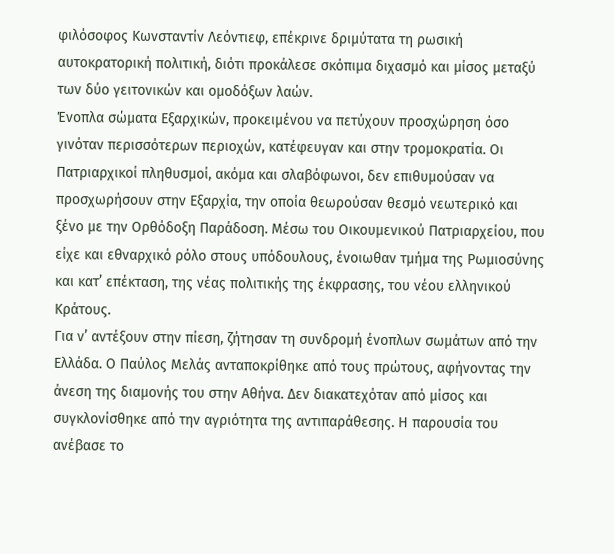φιλόσοφος Κωνσταντίν Λεόντιεφ, επέκρινε δριμύτατα τη ρωσική αυτοκρατορική πολιτική, διότι προκάλεσε σκόπιμα διχασμό και μίσος μεταξύ των δύο γειτονικών και ομοδόξων λαών.
Ένοπλα σώματα Εξαρχικών, προκειμένου να πετύχουν προσχώρηση όσο γινόταν περισσότερων περιοχών, κατέφευγαν και στην τρομοκρατία. Οι Πατριαρχικοί πληθυσμοί, ακόμα και σλαβόφωνοι, δεν επιθυμούσαν να προσχωρήσουν στην Εξαρχία, την οποία θεωρούσαν θεσμό νεωτερικό και ξένο με την Ορθόδοξη Παράδοση. Μέσω του Οικουμενικού Πατριαρχείου, που είχε και εθναρχικό ρόλο στους υπόδουλους, ένοιωθαν τμήμα της Ρωμιοσύνης και κατ’ επέκταση, της νέας πολιτικής της έκφρασης, του νέου ελληνικού Κράτους.
Για ν’ αντέξουν στην πίεση, ζήτησαν τη συνδρομή ένοπλων σωμάτων από την Ελλάδα. Ο Παύλος Μελάς ανταποκρίθηκε από τους πρώτους, αφήνοντας την άνεση της διαμονής του στην Αθήνα. Δεν διακατεχόταν από μίσος και συγκλονίσθηκε από την αγριότητα της αντιπαράθεσης. Η παρουσία του ανέβασε το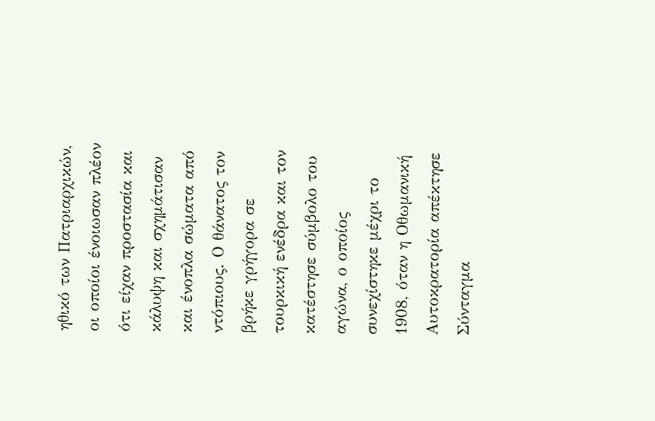ηθικό των Πατριαρχικών, οι οποίοι ένοιωσαν πλέον ότι είχαν προστασία και κάλυψη και σχημάτισαν και ένοπλα σώματα από ντόπιους. Ο θάνατος τον βρήκε γρήγορα σε τουρκική ενέδρα και τον κατέστησε σύμβολο του αγώνα, ο οποίος συνεχίστηκε μέχρι το 1908, όταν η Οθωμανική Αυτοκρατορία απέκτησε Σύνταγμα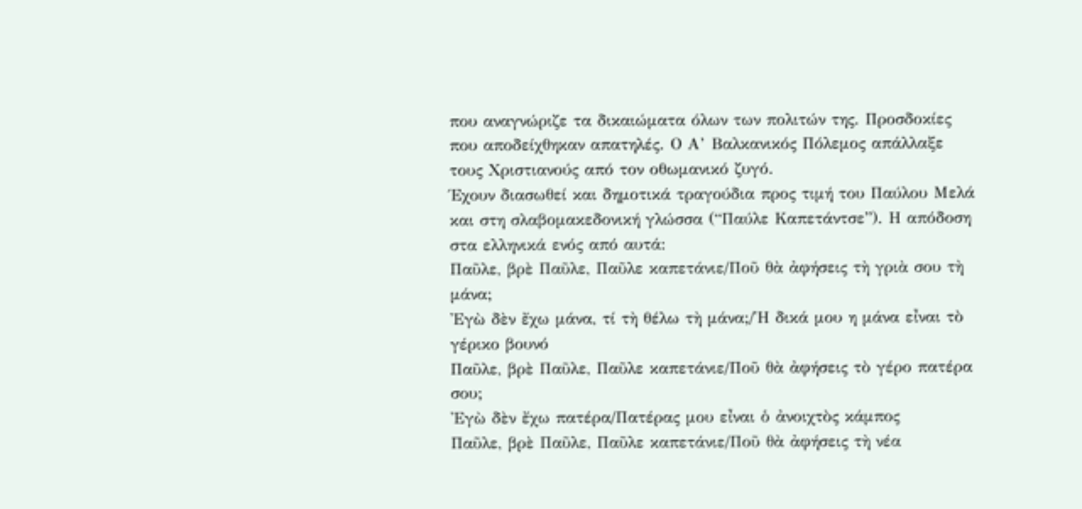που αναγνώριζε τα δικαιώματα όλων των πολιτών της. Προσδοκίες που αποδείχθηκαν απατηλές. Ο Α’ Βαλκανικός Πόλεμος απάλλαξε τους Χριστιανούς από τον οθωμανικό ζυγό.
Έχουν διασωθεί και δημοτικά τραγούδια προς τιμή του Παύλου Μελά και στη σλαβομακεδονική γλώσσα (“Παύλε Καπετάντσε”). Η απόδοση στα ελληνικά ενός από αυτά:
Παῦλε, βρὲ Παῦλε, Παῦλε καπετάνιε/Ποῦ θὰ ἀφήσεις τὴ γριὰ σου τὴ μάνα;
Ἐγὼ δὲν ἔχω μάνα, τί τὴ θέλω τὴ μάνα;/Ἡ δικά μου η μάνα εἶναι τὸ γέρικο βουνό
Παῦλε, βρὲ Παῦλε, Παῦλε καπετάνιε/Ποῦ θὰ ἀφήσεις τὸ γέρο πατέρα σου;
Ἐγὼ δὲν ἔχω πατέρα/Πατέρας μου εἶναι ὁ ἀνοιχτὸς κάμπος
Παῦλε, βρὲ Παῦλε, Παῦλε καπετάνιε/Ποῦ θὰ ἀφήσεις τὴ νέα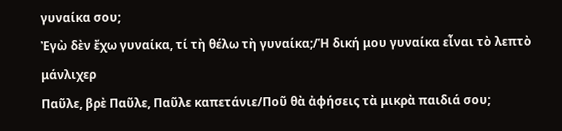γυναίκα σου;
Ἐγὼ δὲν ἔχω γυναίκα, τί τὴ θέλω τὴ γυναίκα;/Ἡ δική μου γυναίκα εἶναι τὸ λεπτὸ μάνλιχερ
Παῦλε, βρὲ Παῦλε, Παῦλε καπετάνιε/Ποῦ θὰ ἀφήσεις τὰ μικρὰ παιδιά σου;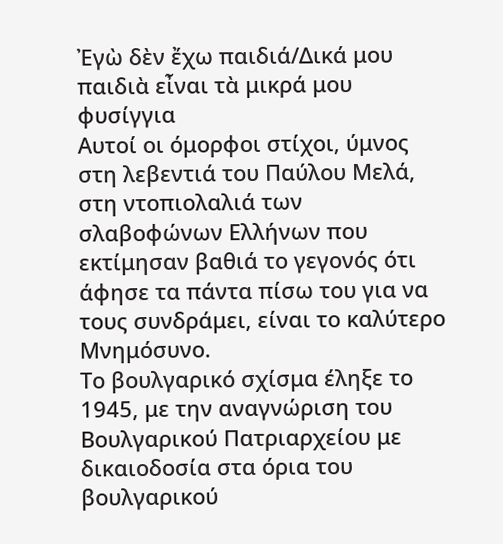Ἐγὼ δὲν ἔχω παιδιά/Δικά μου παιδιὰ εἶναι τὰ μικρά μου φυσίγγια
Αυτοί οι όμορφοι στίχοι, ύμνος στη λεβεντιά του Παύλου Μελά, στη ντοπιολαλιά των σλαβοφώνων Ελλήνων που εκτίμησαν βαθιά το γεγονός ότι άφησε τα πάντα πίσω του για να τους συνδράμει, είναι το καλύτερο Μνημόσυνο.
Το βουλγαρικό σχίσμα έληξε το 1945, με την αναγνώριση του Βουλγαρικού Πατριαρχείου με δικαιοδοσία στα όρια του βουλγαρικού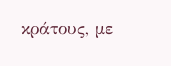κράτους, με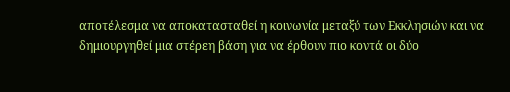αποτέλεσμα να αποκατασταθεί η κοινωνία μεταξύ των Εκκλησιών και να δημιουργηθεί μια στέρεη βάση για να έρθουν πιο κοντά οι δύο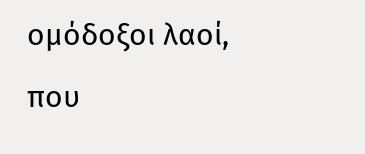ομόδοξοι λαοί, που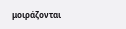μοιράζονται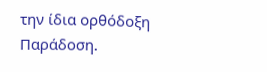την ίδια ορθόδοξη Παράδοση.